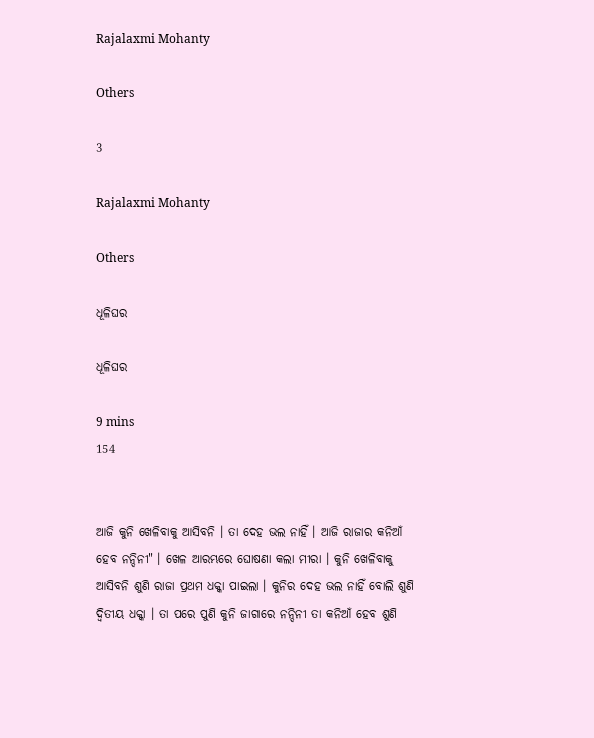Rajalaxmi Mohanty

Others

3

Rajalaxmi Mohanty

Others

ଧୂଳିଘର

ଧୂଳିଘର

9 mins
154


ଆଜି କୁନି ଖେଳିବାକୁ ଆସିବନି । ତା ଦେହ ଭଲ ନାହିଁ । ଆଜି ରାଜାର କନିଆଁ ହେବ ନନ୍ଦିନୀ" । ଖେଳ ଆରମ୍ଭରେ ଘୋଷଣା କଲା ମୀରା । କୁନି ଖେଳିବାକୁ ଆସିବନି ଶୁଣି ରାଜା ପ୍ରଥମ ଧକ୍କା ପାଇଲା । କୁନିର ଦେହ ଭଲ ନାହିଁ ବୋଲି ଶୁଣି ଦ୍ୱିତୀୟ ଧକ୍କା । ତା ପରେ ପୁଣି କୁନି ଜାଗାରେ ନନ୍ଦିନୀ ତା କନିଆଁ ହେବ ଶୁଣି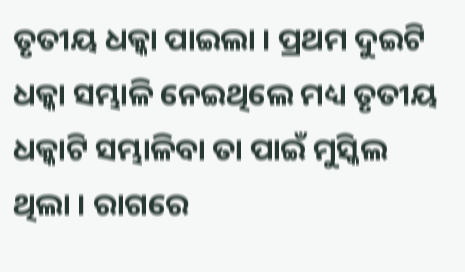ତୃତୀୟ ଧକ୍କା ପାଇଲା । ପ୍ରଥମ ଦୁଇଟି ଧକ୍କା ସମ୍ଭାଳି ନେଇଥିଲେ ମଧ୍ୟ ତୃତୀୟ ଧକ୍କାଟି ସମ୍ଭାଳିବା ତା ପାଇଁ ମୁସ୍କିଲ ଥିଲା । ରାଗରେ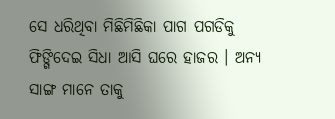ସେ ଧରିଥିବା ମିଛିମିଛିକା ପାଗ ପଗଡିକୁ ଫିଙ୍ଗିଦେଇ ସିଧା ଆସି ଘରେ ହାଜର । ଅନ୍ୟ ସାଙ୍ଗ ମାନେ ତାକୁ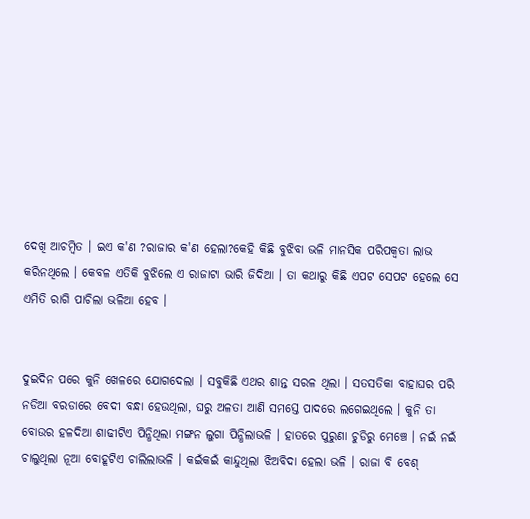ଦେଖି ଆଚମ୍ବିତ । ଇଏ କ'ଣ ?ରାଜାର କ'ଣ ହେଲା?କେହି କିଛି ବୁଝିବା ଭଳି ମାନସିକ ପରିପକ୍ୱତା ଲାଭ କରିନଥିଲେ । କେବଳ ଏତିକି ବୁଝିଲେ ଏ ରାଜାଟା ଭାରି ଜିଦିଆ । ତା କଥାରୁ କିଛି ଏପଟ ସେପଟ ହେଲେ ସେ ଏମିତି ରାଗି ପାଚିଲା ଭଳିଆ ହେବ ।


ଦୁଇଦିନ ପରେ କୁନି ଖେଳରେ ଯୋଗଦେଲା । ସବୁକିଛି ଏଥର ଶାନ୍ତ ସରଳ ଥିଲା । ସତସତିକା ବାହାଘର ପରି ନଡିଆ ବରଡାରେ ବେଦୀ ବନ୍ଧା ହେଉଥିଲା, ଘରୁ ଅଳତା ଆଣି ସମସ୍ତେ ପାଦରେ ଲଗେଇଥିଲେ । କୁନି ତା ବୋଉର ହଳଦିଆ ଶାଢୀଟିଏ ପିନ୍ଧିଥିଲା ମଙ୍ଗନ ଲୁଗା ପିନ୍ଧିଲାଭଳି । ହାତରେ ପୁରୁଣା ଚୁଡିରୁ ମେଞ୍ଚେ । ନଇଁ ନଇଁ ଚାଲୁଥିଲା ନୂଆ ବୋହୂଟିଏ ଚାଲିଲାଭଳି । କଇଁକଇଁ କାନ୍ଦୁଥିଲା ଝିଅବିଦା ହେଲା ଭଳି । ରାଜା ବି ବେଶ୍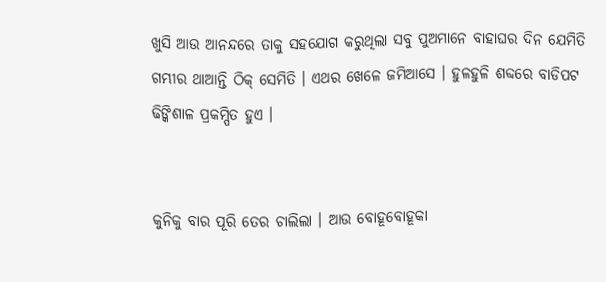ଖୁସି ଆଉ ଆନନ୍ଦରେ ତାକୁ ସହଯୋଗ କରୁଥିଲା ସବୁ ପୁଅମାନେ ବାହାଘର ଦିନ ଯେମିତି ଗମ୍ଭୀର ଥାଆନ୍ତି ଠିକ୍ ସେମିତି । ଏଥର ଖେଳେ ଜମିଆସେ । ହୁଳହୁଳି ଶବ୍ଦରେ ବାଡିପଟ ଢିଙ୍କିଶାଳ ପ୍ରକମ୍ପିତ ହୁଏ ।


କୁନିକୁ ବାର ପୂରି ତେର ଚାଲିଲା । ଆଉ ବୋହୂବୋହୂକା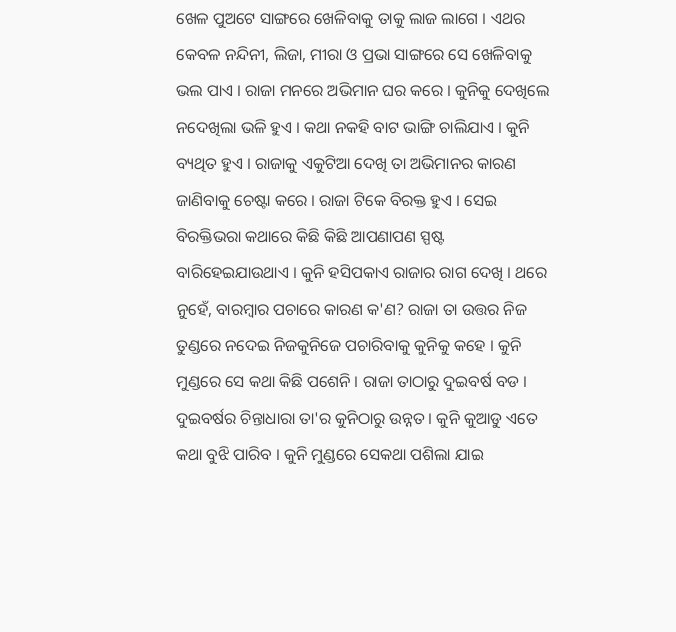ଖେଳ ପୁଅଟେ ସାଙ୍ଗରେ ଖେଳିବାକୁ ତାକୁ ଲାଜ ଲାଗେ । ଏଥର କେବଳ ନନ୍ଦିନୀ, ଲିଜା, ମୀରା ଓ ପ୍ରଭା ସାଙ୍ଗରେ ସେ ଖେଳିବାକୁ ଭଲ ପାଏ । ରାଜା ମନରେ ଅଭିମାନ ଘର କରେ । କୁନିକୁ ଦେଖିଲେ ନଦେଖିଲା ଭଳି ହୁଏ । କଥା ନକହି ବାଟ ଭାଙ୍ଗି ଚାଲିଯାଏ । କୁନି ବ୍ୟଥିତ ହୁଏ । ରାଜାକୁ ଏକୁଟିଆ ଦେଖି ତା ଅଭିମାନର କାରଣ ଜାଣିବାକୁ ଚେଷ୍ଟା କରେ । ରାଜା ଟିକେ ବିରକ୍ତ ହୁଏ । ସେଇ ବିରକ୍ତିଭରା କଥାରେ କିଛି କିଛି ଆପଣାପଣ ସ୍ପଷ୍ଟ ବାରିହେଇଯାଉଥାଏ । କୁନି ହସିପକାଏ ରାଜାର ରାଗ ଦେଖି । ଥରେ ନୁହେଁ, ବାରମ୍ବାର ପଚାରେ କାରଣ କ'ଣ? ରାଜା ତା ଉତ୍ତର ନିଜ ତୁଣ୍ଡରେ ନଦେଇ ନିଜକୁନିଜେ ପଚାରିବାକୁ କୁନିକୁ କହେ । କୁନି ମୁଣ୍ଡରେ ସେ କଥା କିଛି ପଶେନି । ରାଜା ତାଠାରୁ ଦୁଇବର୍ଷ ବଡ । ଦୁଇବର୍ଷର ଚିନ୍ତାଧାରା ତା'ର କୁନିଠାରୁ ଉନ୍ନତ । କୁନି କୁଆଡୁ ଏତେ କଥା ବୁଝି ପାରିବ । କୁନି ମୁଣ୍ଡରେ ସେକଥା ପଶିଲା ଯାଇ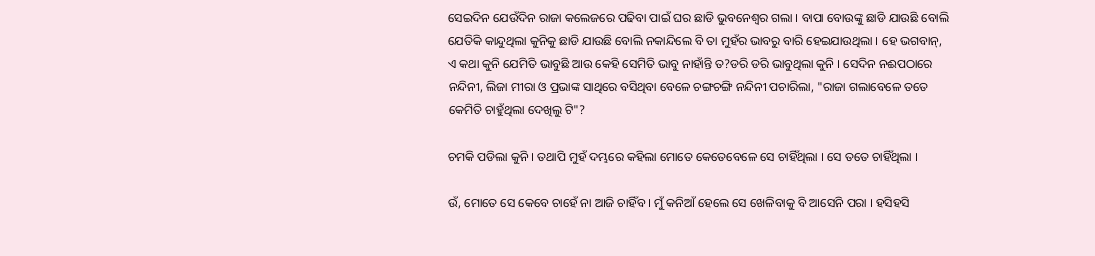ସେଇଦିନ ଯେଉଁଦିନ ରାଜା କଲେଜରେ ପଢିବା ପାଇଁ ଘର ଛାଡି ଭୁବନେଶ୍ବର ଗଲା । ବାପା ବୋଉଙ୍କୁ ଛାଡି ଯାଉଛି ବୋଲି ଯେତିକି କାନ୍ଦୁଥିଲା କୁନିକୁ ଛାଡି ଯାଉଛି ବୋଲି ନକାନ୍ଦିଲେ ବି ତା ମୁହଁର ଭାବରୁ ବାରି ହେଇଯାଉଥିଲା । ହେ ଭଗବାନ୍, ଏ କଥା କୁନି ଯେମିତି ଭାବୁଛି ଆଉ କେହି ସେମିତି ଭାବୁ ନାହାଁନ୍ତି ତ?ଡରି ଡରି ଭାବୁଥିଲା କୁନି । ସେଦିନ ନଈପଠାରେ ନନ୍ଦିନୀ, ଲିଜା ମୀରା ଓ ପ୍ରଭାଙ୍କ ସାଥିରେ ବସିଥିବା ବେଳେ ଚଙ୍ଗଚଙ୍ଗି ନନ୍ଦିନୀ ପଚାରିଲା, "ରାଜା ଗଲାବେଳେ ତତେ କେମିତି ଚାହୁଁଥିଲା ଦେଖିଲୁ ଟି"?

ଚମକି ପଡିଲା କୁନି । ତଥାପି ମୁହଁ ଦମ୍ଭରେ କହିଲା ମୋତେ କେତେବେଳେ ସେ ଚାହିଁଥିଲା । ସେ ତତେ ଚାହିଁଥିଲା ।

ଉଁ, ମୋତେ ସେ କେବେ ଚାହେଁ ନା ଆଜି ଚାହିଁବ । ମୁଁ କନିଆଁ ହେଲେ ସେ ଖେଳିବାକୁ ବି ଆସେନି ପରା । ହସିହସି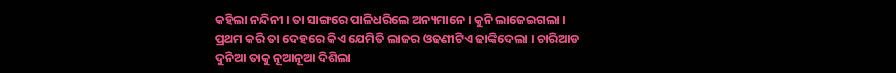କହିଲା ନନ୍ଦିନୀ । ତା ସାଙ୍ଗରେ ପାଳିଧରିଲେ ଅନ୍ୟମାନେ । କୁନି ଲାଜେଇଗଲା । ପ୍ରଥମ କରି ତା ଦେହରେ କିଏ ଯେମିତି ଲାଜର ଓଢଣୀଟିଏ ଢାଙ୍କିଦେଲା । ଚାରିଆଡ ଦୁନିଆ ତାକୁ ନୂଆନୂଆ ଦିଶିଲା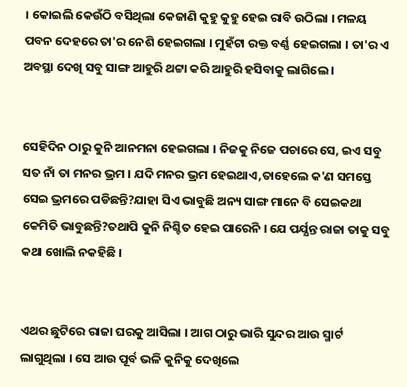। କୋଇଲି କେଉଁଠି ବସିଥିଲା କେଜାଣି କୁହୁ କୁହୁ ହେଇ ରାବି ଉଠିଲା । ମଳୟ ପବନ ଦେହରେ ତା'ର ନେଶି ହେଇଗଲା । ମୁହଁଟା ରକ୍ତ ବର୍ଣ୍ଣ ହେଇଗଲା । ତା'ର ଏ ଅବସ୍ଥା ଦେଖି ସବୁ ସାଙ୍ଗ ଆହୁରି ଥଟ୍ଟା କରି ଆହୁରି ହସିବାକୁ ଲାଗିଲେ ।


ସେହିଦିନ ଠାରୁ କୁନି ଆନମନା ହେଇଗଲା । ନିଜକୁ ନିଜେ ପଚାରେ ସେ, ଇଏ ସବୁ ସତ ନାଁ ତା ମନର ଭ୍ରମ । ଯଦି ମନର ଭ୍ରମ ହେଇଥାଏ,ତାହେଲେ କ'ଣ ସମସ୍ତେ ସେଇ ଭ୍ରମରେ ପଡିଛନ୍ତି?ଯାହା ସିଏ ଭାବୁଛି ଅନ୍ୟ ସାଙ୍ଗ ମାନେ ବି ସେଇକଥା କେମିତି ଭାବୁଛନ୍ତି?ତଥାପି କୁନି ନିଶ୍ଚିତ ହେଇ ପାରେନି । ଯେ ପର୍ଯ୍ଯନ୍ତ ରାଜା ତାକୁ ସବୁ କଥା ଖୋଲି ନକହିଛି ।


ଏଥର ଛୁଟିରେ ରାଜା ଘରକୁ ଆସିଲା । ଆଗ ଠାରୁ ଭାରି ସୁନ୍ଦର ଆଉ ସ୍ମାର୍ଟ ଲାଗୁଥିଲା । ସେ ଆଉ ପୂର୍ବ ଭଳି କୁନିକୁ ଦେଖିଲେ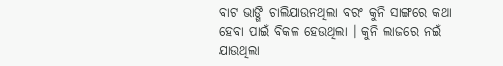ବାଟ ଭାଙ୍ଗି ଚାଲିଯାଉନଥିଲା ବରଂ କୁନି ସାଙ୍ଗରେ କଥା ହେବା ପାଇଁ ବିକଳ ହେଉଥିଲା । କୁନି ଲାଜରେ ନଇଁ ଯାଉଥିଲା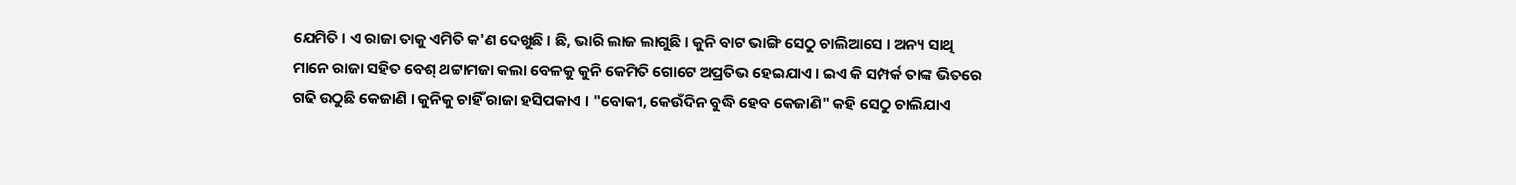ଯେମିତି । ଏ ରାଜା ତାକୁ ଏମିତି କ'ଣ ଦେଖୁଛି । ଛି, ଭାରି ଲାଜ ଲାଗୁଛି । କୁନି ବାଟ ଭାଙ୍ଗି ସେଠୁ ଚାଲିଆସେ । ଅନ୍ୟ ସାଥି ମାନେ ରାଜା ସହିତ ବେଶ୍ ଥଟ୍ଟାମଜା କଲା ବେଳକୁ କୁନି କେମିତି ଗୋଟେ ଅପ୍ରତିଭ ହେଇଯାଏ । ଇଏ କି ସମ୍ପର୍କ ତାଙ୍କ ଭିତରେ ଗଢି ଉଠୁଛି କେଜାଣି । କୁନିକୁ ଚାହିଁ ରାଜା ହସିପକାଏ । "ବୋକୀ, କେଉଁଦିନ ବୁଦ୍ଧି ହେବ କେଜାଣି" କହି ସେଠୁ ଚାଲିଯାଏ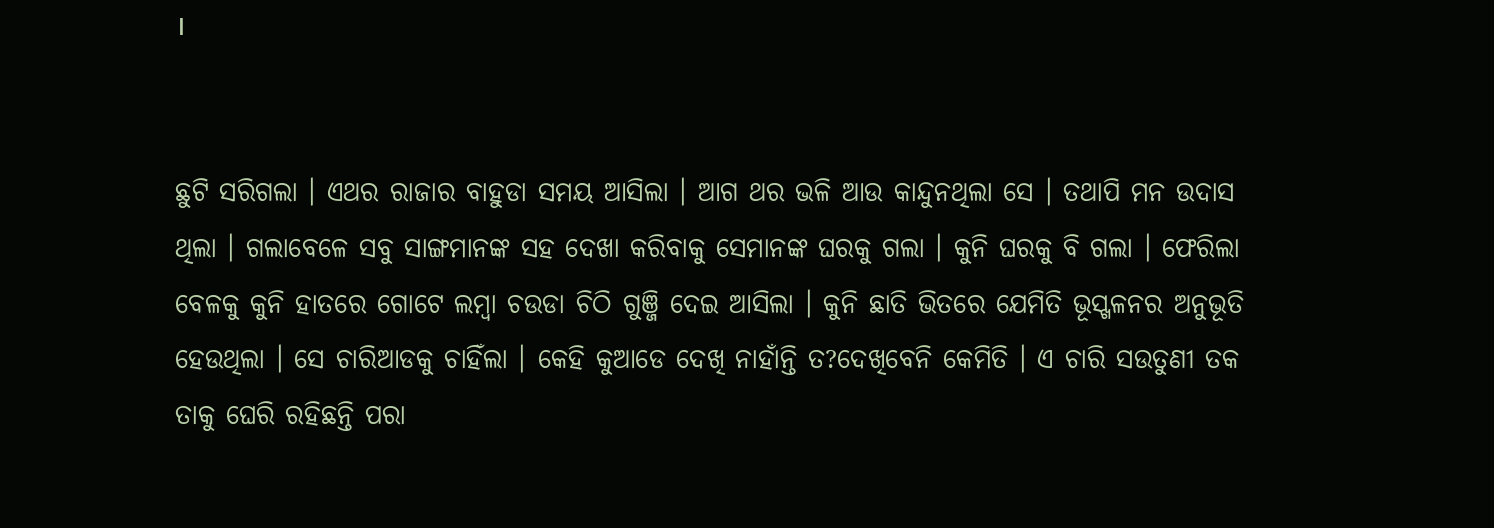।


ଛୁଟି ସରିଗଲା । ଏଥର ରାଜାର ବାହୁଡା ସମୟ ଆସିଲା । ଆଗ ଥର ଭଳି ଆଉ କାନ୍ଦୁନଥିଲା ସେ । ତଥାପି ମନ ଉଦାସ ଥିଲା । ଗଲାବେଳେ ସବୁ ସାଙ୍ଗମାନଙ୍କ ସହ ଦେଖା କରିବାକୁ ସେମାନଙ୍କ ଘରକୁ ଗଲା । କୁନି ଘରକୁ ବି ଗଲା । ଫେରିଲା ବେଳକୁ କୁନି ହାତରେ ଗୋଟେ ଲମ୍ବା ଚଉଡା ଚିଠି ଗୁଞ୍ଜି ଦେଇ ଆସିଲା । କୁନି ଛାତି ଭିତରେ ଯେମିତି ଭୂସ୍ଖଳନର ଅନୁଭୂତି ହେଉଥିଲା । ସେ ଚାରିଆଡକୁ ଚାହିଁଲା । କେହି କୁଆଡେ ଦେଖି ନାହାଁନ୍ତି ତ?ଦେଖିବେନି କେମିତି । ଏ ଚାରି ସଉତୁଣୀ ତକ ତାକୁ ଘେରି ରହିଛନ୍ତି ପରା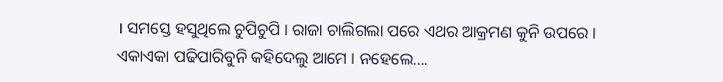। ସମସ୍ତେ ହସୁଥିଲେ ଚୁପିଚୁପି । ରାଜା ଚାଲିଗଲା ପରେ ଏଥର ଆକ୍ରମଣ କୁନି ଉପରେ । ଏକାଏକା ପଢିପାରିବୁନି କହିଦେଲୁ ଆମେ । ନହେଲେ....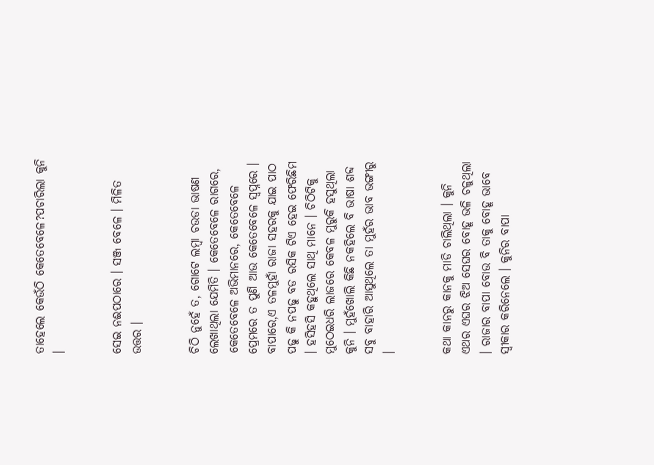ତାହେଲେ କେଉଁଠି କେତେବେଳେ?ପଚାରିଲା କୁନି ।


ସେଇ ନଈପଠାରେ । ସଞ୍ଜ ବେଳେ । ମିଳିତ ଉତ୍ତର ।


ଚିଠି ନୁହେଁ ତ, ଗୋଟେ ଲମ୍ବା ଚଉଡା ଭାଷଣ ଲେଖାଥିଲା ଯେମିତି । କେତେବେଳେ ରାଗରେ, କେତେବେଳେ ଅଭିମାନରେ, କେତେବେଳେ ପ୍ରେମରେ ତ ପୁଣି ଆଉ କେତେବେଳେ ସ୍ୱପ୍ନରେ । ବାପାରେ,ଏ ତଳମୁହାଁ ରାଜା ସହରକୁ ଯାଇ ପାଠ ପଢୁ କି ନପଢୁ ବଡ ରସିକ ଟିଏ ହେଇ ଫେରିଛିମ । ହସିହସି କହୁଥିଲେ ସାଥି ମାନେ । ଚିଠିଟିକୁ ମୁଠେଇଧରି ଲାଜରେ କେବଳ ମୁରୁକି ହସୁଥିଲା କୁନି । ମୁହଁଖୋଲି କିଛି ନକହିଲେ ବି ଭାଷା ଶବ୍ଦ ସବୁ ବାହାରି ଆସୁଥିଲେ ତା ମୁହଁର ଭାବ ଭଙ୍ଗୀରୁ ।


କଥା କାନରୁ କାନକୁ ମାଡି ଚାଲିଥିଲା । କୁନି ଏଥର ଏଘର ଝିଅ ସେଘର ବୋହୂ ଭଳି ଚଳୁଥିଲା । ରାଜାର ବାପା ବୋଉ ବି ତାକୁ ବୋହୂ ଭାବେ ସ୍ୱୀକାର କରିନେଲେ । କୁନିର ବାପା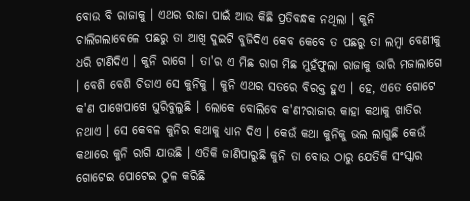ବୋଉ ବି ରାଜାକୁ । ଏଥର ରାଜା ପାଇଁ ଆଉ କିଛି ପ୍ରତିବନ୍ଧକ ନଥିଲା । କୁନି ଚାଲିଗଲାବେଳେ ପଛରୁ ତା ଆଖି ଦୁଇଟି ବୁଜିଦିଏ କେବ କେବେ ତ ପଛରୁ ତା ଲମ୍ବା ବେଣୀକୁ ଧରି ଟାଣିଦିଏ । କୁନି ରାଗେ । ତା'ର ଏ ମିଛ ରାଗ ମିଛ ମୁହଁଫୁଲା ରାଜାକୁ ଭାରି ମଜାଲାଗେ । ବେଶି ବେଶି ଚିଡାଏ ସେ କୁନିକୁ । କୁନି ଏଥର ସତରେ ବିରକ୍ତ ହୁଏ । ହେ, ଏତେ ଗୋଟେ କ'ଣ ପାଖେପାଖେ ଘୁରିବୁଲୁଛି । ଲୋକେ ବୋଲିବେ କ'ଣ?ରାଜାର କାହା କଥାକୁ ଖାତିର ନଥାଏ । ସେ କେବଳ କୁନିର କଥାକୁ ଧ୍ୟାନ ଦିଏ । କେଉଁ କଥା କୁନିକୁ ଭଲ ଲାଗୁଛି କେଉଁ କଥାରେ କୁନି ରାଗି ଯାଉଛି । ଏତିକି ଜାଣିପାରୁଛି କୁନି ତା ବୋଉ ଠାରୁ ଯେତିକି ସଂସ୍କାର ଗୋଟେଇ ପୋଟେଇ ଠୁଳ କରିଛି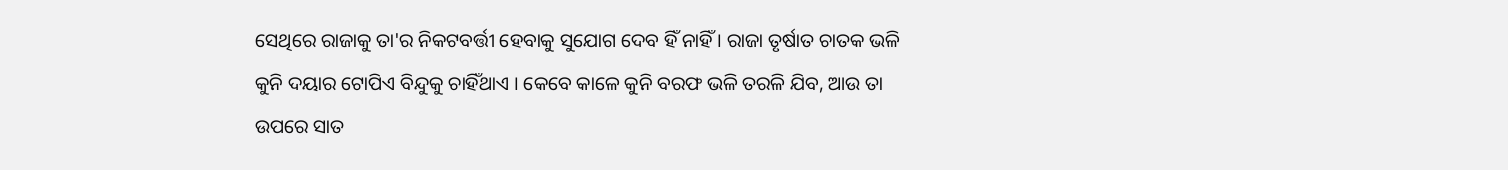ସେଥିରେ ରାଜାକୁ ତା'ର ନିକଟବର୍ତ୍ତୀ ହେବାକୁ ସୁଯୋଗ ଦେବ ହିଁ ନାହିଁ । ରାଜା ତୃର୍ଷାତ ଚାତକ ଭଳି କୁନି ଦୟାର ଟୋପିଏ ବିନ୍ଦୁକୁ ଚାହିଁଥାଏ । କେବେ କାଳେ କୁନି ବରଫ ଭଳି ତରଳି ଯିବ, ଆଉ ତା ଉପରେ ସାତ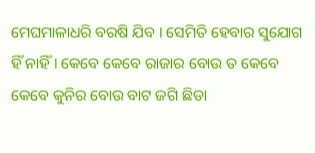ମେଘମାଳାଧରି ବରଷି ଯିବ । ସେମିତି ହେବାର ସୁଯୋଗ ହିଁ ନାହିଁ । କେବେ କେବେ ରାଜାର ବୋଉ ତ କେବେ କେବେ କୁନିର ବୋଉ ବାଟ ଜଗି ଛିଡା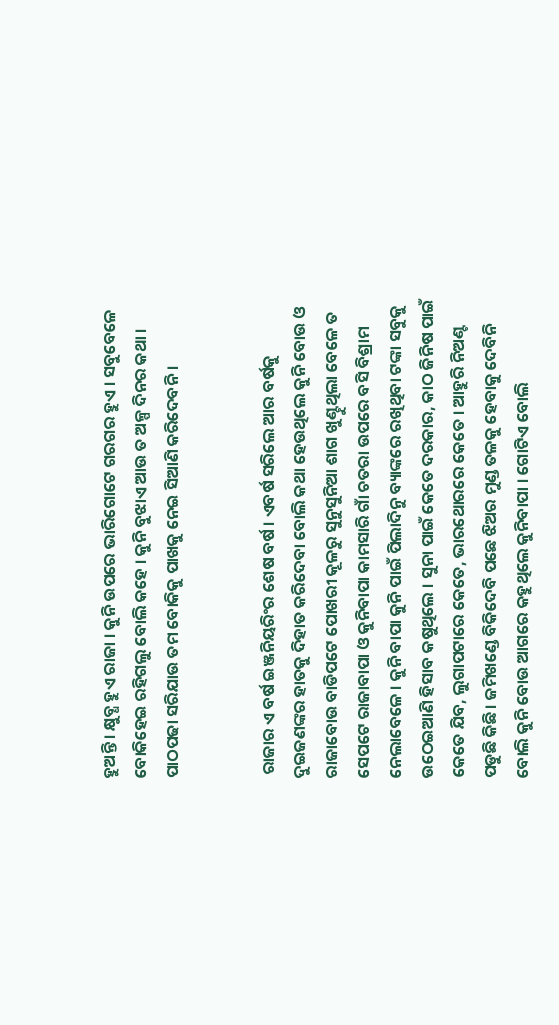ହୁଅନ୍ତି । କ୍ଷୁବ୍ଧ ହୁଏ ରାଜା । କୁନି ଉପରେ ଭାରିଗୋଟେ ଗରଗର ହୁଏ । ସବୁବେଳେ ବୋକିହେଇ ରହିଗଲୁ ବୋଲି କହେ । କୁନି ବୁଝାଏ ଆଉ ତ ଅଳ୍ପ ଦିନର କଥା । ପାଠପଢା ସରିଯାଉ ତମ ବୋକିକୁ ପାଖକୁ ନେଇ ସିଆଣି କରିଦେବନି ।


 ରାଜାର ଏ ବର୍ଷ ଇଞ୍ଜନିୟରିଂର ଶେଷ ବର୍ଷ । ଏବର୍ଷ ସରିଲେ ଆର ବର୍ଷକୁ ଦୁଇଜଣଙ୍କର ହାତକୁ ଦିହାତ କରିଦେବା ବୋଲି କଥା ହେଉଥିଲେ କୁନି ବୋଉ ଓ ରାଜାବୋଉ ବାଡିପଟେ ପୋଖରୀ କୂଳରୁ ସୁନୁସୁନିଆ ଶାଗ ଖୁଣ୍ଟୁଥିଲା ବେଳେ ତ ସେପଟେ ରାଜାବାପା ଓ କୁନିବାପା କାମସାରି ଗାଁ ଚତରା ଉପରେ ବସି ବିଶ୍ରାମ ନେଲାବେଳେ । କୁନି ବାପା କୁନି ପାଇଁ ପିଲାଦିନୁ ବ୍ୟାଙ୍କରେ ରଖିଥିବା ଟଙ୍କା ସବୁକୁ ଉଠେଇଆଣି ହିସାବ କଷୁଥିଲେ । ସୁନା ପାଇଁ କେତେ ଦରକାର, କାଠ ଜିନିଷ ପାଇଁ କେତେ ଯିବ, ଲୁଗାପଟାରେ କେତେ, ଭାରଥୋରରେ କେତେ । ଆହୁରି ନିଅଣ୍ଟ ପଡୁଛି କିଛି । ଜମିଖଣ୍ଡେ ବିକିଦେବି ପଛେ ଝିଅର ମୁଣ୍ଡ ତଳକୁ ହେବାକୁ ଦେବିନି ବୋଲି କୁନି ବୋଉ ଆଗରେ କହୁଥିଲେ କୁନିବାପା । ଗୋଟିଏ ବୋଲି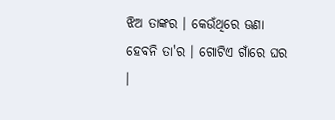ଝିଅ ତାଙ୍କର । କେଉଁଥିରେ ଊଣା ହେବନି ତା'ର । ଗୋଟିଏ ଗାଁରେ ଘର ।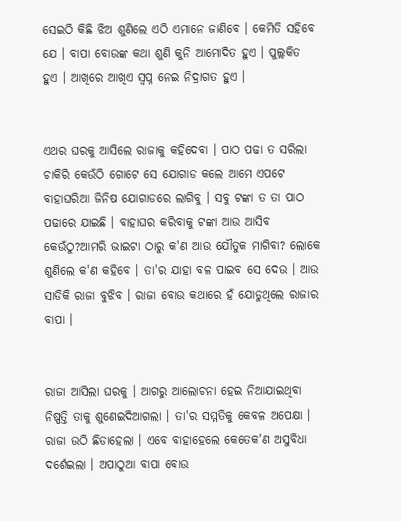ସେଇଠି କିଛି ଝିଅ ଶୁଣିଲେ ଏଠି ଏମାନେ ଜାଣିବେ । କେମିତି ସହିବେ ଯେ । ବାପା ବୋଉଙ୍କ କଥା ଶୁଣି କୁନି ଆମୋଦିତ ହୁଏ । ପୁଲ୍ଲକିତ ହୁଏ । ଆଖିରେ ଆଖିଏ ସ୍ୱପ୍ନ ନେଇ ନିଦ୍ରାଗତ ହୁଏ ।


ଏଥର ଘରକୁ ଆସିଲେ ରାଜାକୁ କହିଦେବା । ପାଠ ପଢା ତ ସରିଲା ଚାକିରି କେଉଁଠି ଗୋଟେ ସେ ଯୋଗାଡ କଲେ ଆମେ ଏପଟେ ବାହାଘରିଆ ଜିନିଷ ଯୋଗାଡରେ ଲାଗିବୁ । ସବୁ ଟଙ୍କା ତ ତା ପାଠ ପଢାରେ ଯାଇଛି । ବାହାଘର କରିବାକୁ ଟଙ୍କା ଆଉ ଆସିବ କେଉଁଠୁ?ଆମରି ଭାଇଟା ଠାରୁ କ'ଣ ଆଉ ଯୌତୁକ ମାଗିବା? ଲୋକେ ଶୁଣିଲେ କ'ଣ କହିବେ । ତା'ର ଯାହା ବଳ ପାଇବ ସେ ଦେଉ । ଆଉ ସାଡିକି ରାଜା ବୁଝିବ । ରାଜା ବୋଉ କଥାରେ ହଁ ଯୋଡୁଥିଲେ ରାଜାର ବାପା ।


ରାଜା ଆସିଲା ଘରକୁ । ଆଗରୁ ଆଲୋଚନା ହେଇ ନିଆଯାଇଥିବା ନିଷ୍ପତ୍ତି ତାକୁ ଶୁଣେଇଦିଆଗଲା । ତା'ର ସମ୍ମତିକୁ କେବଳ ଅପେକ୍ଷା । ରାଜା ଉଠି ଛିଡାହେଲା । ଏବେ ବାହାହେଲେ କେତେକ'ଣ ଅସୁବିଧା ଦର୍ଶେଇଲା । ଅପାଠୁଆ ବାପା ବୋଉ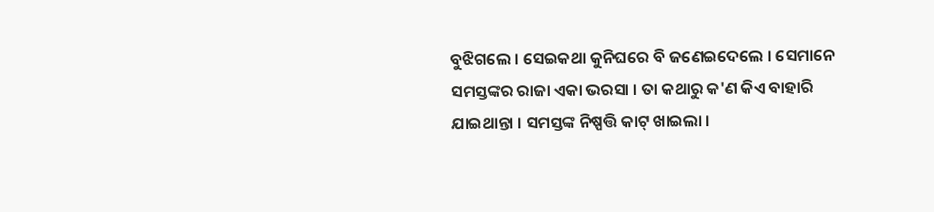ବୁଝିଗଲେ । ସେଇକଥା କୁନିଘରେ ବି ଜଣେଇଦେଲେ । ସେମାନେ ସମସ୍ତଙ୍କର ରାଜା ଏକା ଭରସା । ତା କଥାରୁ କ'ଣ କିଏ ବାହାରି ଯାଇଥାନ୍ତା । ସମସ୍ତଙ୍କ ନିଷ୍ପତ୍ତି କାଟ୍ ଖାଇଲା ।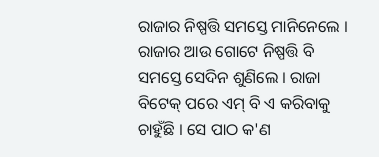ରାଜାର ନିଷ୍ପତ୍ତି ସମସ୍ତେ ମାନିନେଲେ । ରାଜାର ଆଉ ଗୋଟେ ନିଷ୍ପତ୍ତି ବି ସମସ୍ତେ ସେଦିନ ଶୁଣିଲେ । ରାଜା ବିଟେକ୍ ପରେ ଏମ୍ ବି ଏ କରିବାକୁ ଚାହୁଁଛି । ସେ ପାଠ କ'ଣ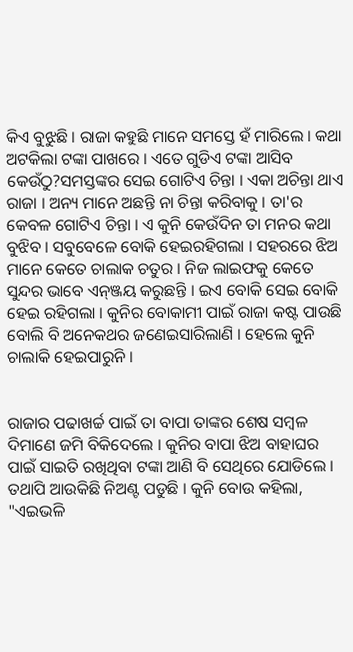କିଏ ବୁଝୁଛି । ରାଜା କହୁଛି ମାନେ ସମସ୍ତେ ହଁ ମାରିଲେ । କଥା ଅଟକିଲା ଟଙ୍କା ପାଖରେ । ଏତେ ଗୁଡିଏ ଟଙ୍କା ଆସିବ କେଉଁଠୁ?ସମସ୍ତଙ୍କର ସେଇ ଗୋଟିଏ ଚିନ୍ତା । ଏକା ଅଚିନ୍ତା ଥାଏ ରାଜା । ଅନ୍ୟ ମାନେ ଅଛନ୍ତି ନା ଚିନ୍ତା କରିବାକୁ । ତା'ର କେବଳ ଗୋଟିଏ ଚିନ୍ତା । ଏ କୁନି କେଉଁଦିନ ତା ମନର କଥା ବୁଝିବ । ସବୁବେଳେ ବୋକି ହେଇରହିଗଲା । ସହରରେ ଝିଅ ମାନେ କେତେ ଚାଲାକ ଚତୁର । ନିଜ ଲାଇଫକୁ କେତେ ସୁନ୍ଦର ଭାବେ ଏନ୍ଞ୍ଜୟ କରୁଛନ୍ତି । ଇଏ ବୋକି ସେଇ ବୋକି ହେଇ ରହିଗଲା । କୁନିର ବୋକାମୀ ପାଇଁ ରାଜା କଷ୍ଟ ପାଉଛି ବୋଲି ବି ଅନେକଥର ଜଣେଇସାରିଲାଣି । ହେଲେ କୁନି ଚାଲାକି ହେଇପାରୁନି ।


ରାଜାର ପଢାଖର୍ଚ୍ଚ ପାଇଁ ତା ବାପା ତାଙ୍କର ଶେଷ ସମ୍ବଳ ଦିମାଣେ ଜମି ବିକିଦେଲେ । କୁନିର ବାପା ଝିଅ ବାହାଘର ପାଇଁ ସାଇତି ରଖିଥିବା ଟଙ୍କା ଆଣି ବି ସେଥିରେ ଯୋଡିଲେ । ତଥାପି ଆଉକିଛି ନିଅଣ୍ଟ ପଡୁଛି । କୁନି ବୋଉ କହିଲା, "ଏଇଭଳି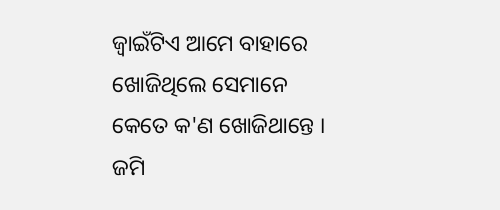ଜ୍ବାଇଁଟିଏ ଆମେ ବାହାରେ ଖୋଜିଥିଲେ ସେମାନେ କେତେ କ'ଣ ଖୋଜିଥାନ୍ତେ । ଜମି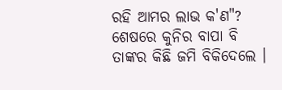ରହି ଆମର ଲାଭ କ'ଣ"? ଶେଷରେ କୁନିର ବାପା ବି ତାଙ୍କର କିଛି ଜମି ବିକିଦେଲେ ।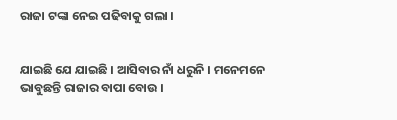ରାଜା ଟଙ୍କା ନେଇ ପଢିବାକୁ ଗଲା ।


ଯାଇଛି ଯେ ଯାଇଛି । ଆସିବାର ନାଁ ଧରୁନି । ମନେମନେ ଭାବୁଛନ୍ତି ରାଜାର ବାପା ବୋଉ ।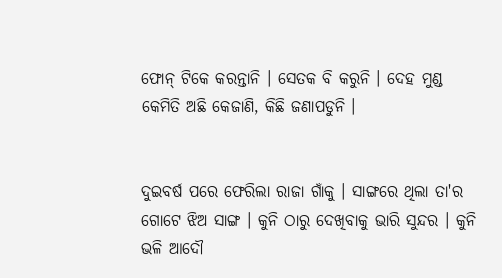ଫୋନ୍ ଟିକେ କରନ୍ତାନି । ସେତକ ବି କରୁନି । ଦେହ ମୁଣ୍ଡ କେମିତି ଅଛି କେଜାଣି, କିଛି ଜଣାପଡୁନି ।


ଦୁଇବର୍ଷ ପରେ ଫେରିଲା ରାଜା ଗାଁକୁ । ସାଙ୍ଗରେ ଥିଲା ତା'ର ଗୋଟେ ଝିଅ ସାଙ୍ଗ । କୁନି ଠାରୁ ଦେଖିବାକୁ ଭାରି ସୁନ୍ଦର । କୁନି ଭଳି ଆଦୌ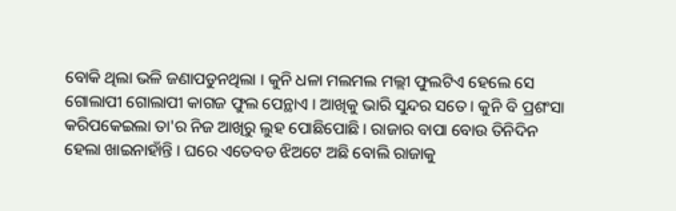ବୋକି ଥିଲା ଭଳି ଜଣାପଡୁନଥିଲା । କୁନି ଧଳା ମଲମଲ ମଲ୍ଲୀ ଫୁଲଟିଏ ହେଲେ ସେ ଗୋଲାପୀ ଗୋଲାପୀ କାଗଜ ଫୁଲ ପେନ୍ଥାଏ । ଆଖିକୁ ଭାରି ସୁନ୍ଦର ସତେ । କୁନି ବି ପ୍ରଶଂସା କରିପକେଇଲା ତା'ର ନିଜ ଆଖିରୁ ଲୁହ ପୋଛିପୋଛି । ରାଜାର ବାପା ବୋଉ ତିନିଦିନ ହେଲା ଖାଇନାହାଁନ୍ତି । ଘରେ ଏତେବଡ ଝିଅଟେ ଅଛି ବୋଲି ରାଜାକୁ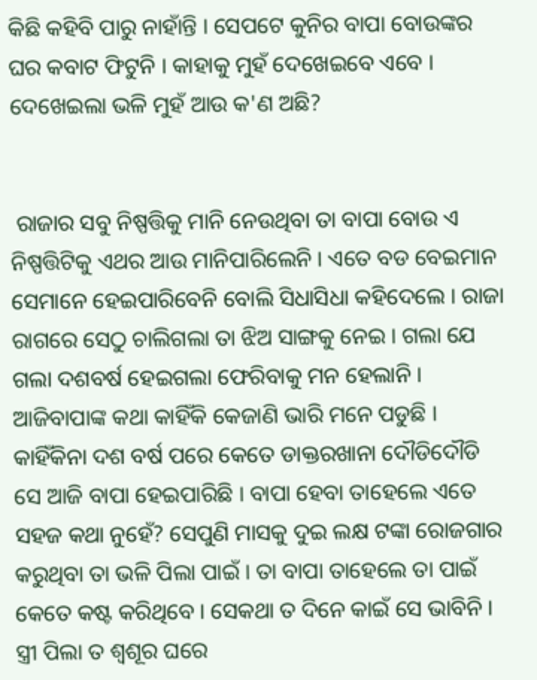କିଛି କହିବି ପାରୁ ନାହାଁନ୍ତି । ସେପଟେ କୁନିର ବାପା ବୋଉଙ୍କର ଘର କବାଟ ଫିଟୁନି । କାହାକୁ ମୁହଁ ଦେଖେଇବେ ଏବେ । ଦେଖେଇଲା ଭଳି ମୁହଁ ଆଉ କ'ଣ ଅଛି?


 ରାଜାର ସବୁ ନିଷ୍ପତ୍ତିକୁ ମାନି ନେଉଥିବା ତା ବାପା ବୋଉ ଏ ନିଷ୍ପତ୍ତିଟିକୁ ଏଥର ଆଉ ମାନିପାରିଲେନି । ଏତେ ବଡ ବେଇମାନ ସେମାନେ ହେଇପାରିବେନି ବୋଲି ସିଧାସିଧା କହିଦେଲେ । ରାଜା ରାଗରେ ସେଠୁ ଚାଲିଗଲା ତା ଝିଅ ସାଙ୍ଗକୁ ନେଇ । ଗଲା ଯେ ଗଲା ଦଶବର୍ଷ ହେଇଗଲା ଫେରିବାକୁ ମନ ହେଲାନି । ଆଜିବାପାଙ୍କ କଥା କାହିଁକି କେଜାଣି ଭାରି ମନେ ପଡୁଛି । କାହିଁକିନା ଦଶ ବର୍ଷ ପରେ କେତେ ଡାକ୍ତରଖାନା ଦୌଡିଦୌଡି ସେ ଆଜି ବାପା ହେଇପାରିଛି । ବାପା ହେବା ତାହେଲେ ଏତେ ସହଜ କଥା ନୁହେଁ? ସେପୁଣି ମାସକୁ ଦୁଇ ଲକ୍ଷ ଟଙ୍କା ରୋଜଗାର କରୁଥିବା ତା ଭଳି ପିଲା ପାଇଁ । ତା ବାପା ତାହେଲେ ତା ପାଇଁ କେତେ କଷ୍ଟ କରିଥିବେ । ସେକଥା ତ ଦିନେ କାଇଁ ସେ ଭାବିନି । ସ୍ତ୍ରୀ ପିଲା ତ ଶ୍ୱଶୂର ଘରେ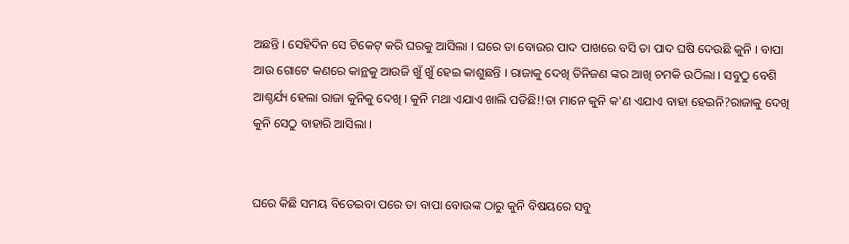ଅଛନ୍ତି । ସେହିଦିନ ସେ ଟିକେଟ୍ କରି ଘରକୁ ଆସିଲା । ଘରେ ତା ବୋଉର ପାଦ ପାଖରେ ବସି ତା ପାଦ ଘଷି ଦେଉଛି କୁନି । ବାପା ଆଉ ଗୋଟେ କଣରେ କାନ୍ଥକୁ ଆଉଜି ଖୁଁ ଖୁଁ ହେଇ କାଶୁଛନ୍ତି । ରାଜାକୁ ଦେଖି ତିନିଜଣ ଙ୍କର ଆଖି ଚମକି ଉଠିଲା । ସବୁଠୁ ବେଶି ଆଶ୍ଚର୍ଯ୍ୟ ହେଲା ରାଜା କୁନିକୁ ଦେଖି । କୁନି ମଥା ଏଯାଏ ଖାଲି ପଡିଛି!!ତା ମାନେ କୁନି କ'ଣ ଏଯାଏ ବାହା ହେଇନି?ରାଜାକୁ ଦେଖି କୁନି ସେଠୁ ବାହାରି ଆସିଲା ।


ଘରେ କିଛି ସମୟ ବିତେଇବା ପରେ ତା ବାପା ବୋଉଙ୍କ ଠାରୁ କୁନି ବିଷୟରେ ସବୁ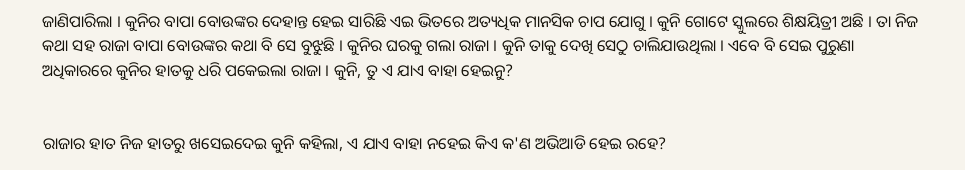ଜାଣିପାରିଲା । କୁନିର ବାପା ବୋଉଙ୍କର ଦେହାନ୍ତ ହେଇ ସାରିଛି ଏଇ ଭିତରେ ଅତ୍ୟଧିକ ମାନସିକ ଚାପ ଯୋଗୁ । କୁନି ଗୋଟେ ସ୍କୁଲରେ ଶିକ୍ଷୟିତ୍ରୀ ଅଛି । ତା ନିଜ କଥା ସହ ରାଜା ବାପା ବୋଉଙ୍କର କଥା ବି ସେ ବୁଝୁଛି । କୁନିର ଘରକୁ ଗଲା ରାଜା । କୁନି ତାକୁ ଦେଖି ସେଠୁ ଚାଲିଯାଉଥିଲା । ଏବେ ବି ସେଇ ପୁରୁଣା ଅଧିକାରରେ କୁନିର ହାତକୁ ଧରି ପକେଇଲା ରାଜା । କୁନି, ତୁ ଏ ଯାଏ ବାହା ହେଇନୁ?


ରାଜାର ହାତ ନିଜ ହାତରୁ ଖସେଇଦେଇ କୁନି କହିଲା, ଏ ଯାଏ ବାହା ନହେଇ କିଏ କ'ଣ ଅଭିଆଡି ହେଇ ରହେ?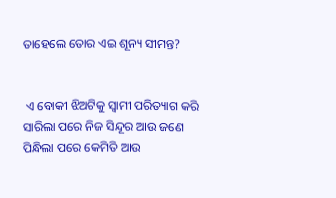ତାହେଲେ ତୋର ଏଇ ଶୂନ୍ୟ ସୀମନ୍ତ?


 ଏ ବୋକୀ ଝିଅଟିକୁ ସ୍ୱାମୀ ପରିତ୍ୟାଗ କରି ସାରିଲା ପରେ ନିଜ ସିନ୍ଦୂର ଆଉ ଜଣେ ପିନ୍ଧିଲା ପରେ କେମିତି ଆଉ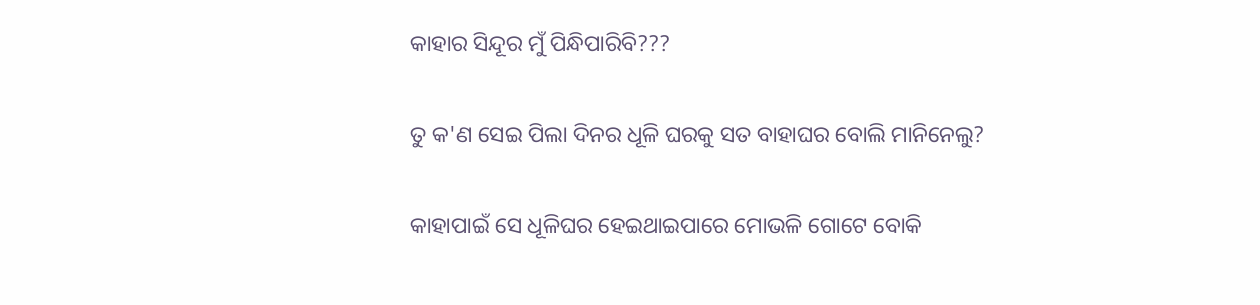କାହାର ସିନ୍ଦୂର ମୁଁ ପିନ୍ଧିପାରିବି???


ତୁ କ'ଣ ସେଇ ପିଲା ଦିନର ଧୂଳି ଘରକୁ ସତ ବାହାଘର ବୋଲି ମାନିନେଲୁ?


କାହାପାଇଁ ସେ ଧୂଳିଘର ହେଇଥାଇପାରେ ମୋଭଳି ଗୋଟେ ବୋକି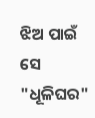ଝିଅ ପାଇଁ ସେ "ଧୂଳିଘର"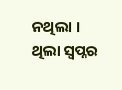ନଥିଲା । ଥିଲା ସ୍ୱପ୍ନର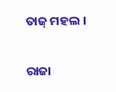ତାଜ୍ ମହଲ ।


ରାଜା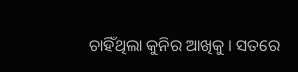ଚାହିଁଥିଲା କୁନିର ଆଖିକୁ । ସତରେ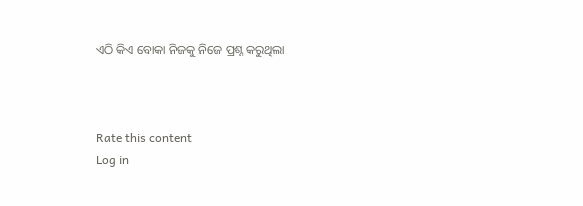ଏଠି କିଏ ବୋକା ନିଜକୁ ନିଜେ ପ୍ରଶ୍ନ କରୁଥିଲା



Rate this content
Log in